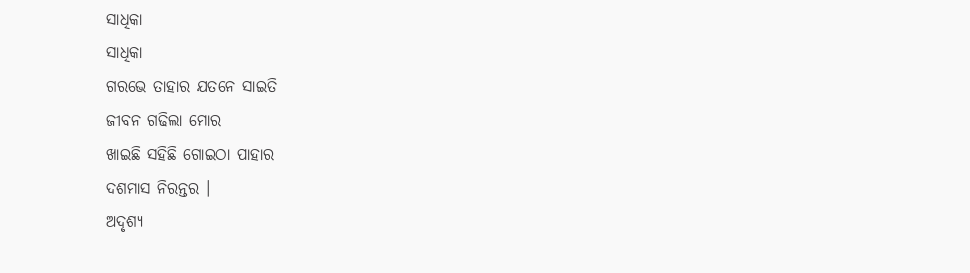ସାଧିକା
ସାଧିକା
ଗରଭେ ତାହାର ଯତନେ ସାଇତି
ଜୀବନ ଗଢିଲା ମୋର
ଖାଇଛି ସହିଛି ଗୋଇଠା ପାହାର
ଦଶମାସ ନିରନ୍ତର ।
ଅଦୃଶ୍ୟ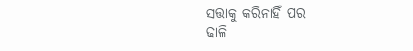ସତ୍ତାକୁ କରିନାହିଁ ପର
ଢାଳି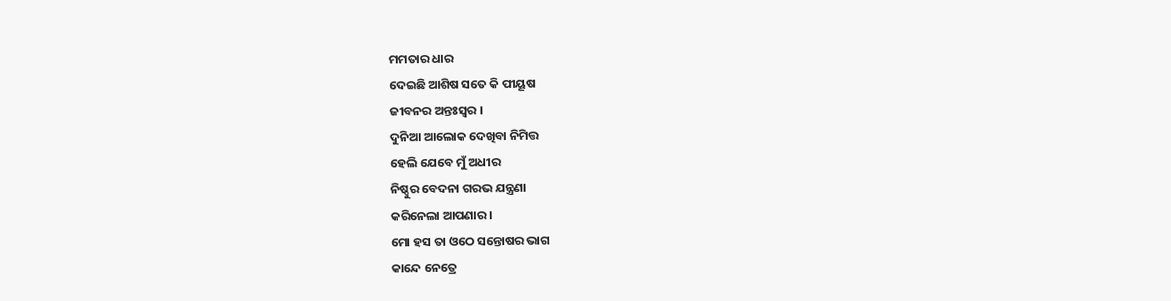ମମତାର ଧାର
ଦେଇଛି ଆଶିଷ ସତେ କି ପୀୟୂଷ
ଜୀବନର ଅନ୍ତଃସ୍ୱର ।
ଦୁନିଆ ଆଲୋକ ଦେଖିବା ନିମିତ୍ତ
ହେଲି ଯେବେ ମୁଁ ଅଧୀର
ନିଷ୍ଠୁର ବେଦନା ଗରଭ ଯନ୍ତ୍ରଣା
କରିନେଲା ଆପଣାର ।
ମୋ ହସ ତା ଓଠେ ସନ୍ତୋଷର ଭାଗ
କାନ୍ଦେ ନେତ୍ରେ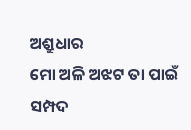ଅଶ୍ରୁଧାର
ମୋ ଅଳି ଅଝଟ ତା ପାଇଁ ସମ୍ପଦ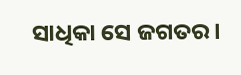ସାଧିକା ସେ ଜଗତର ।